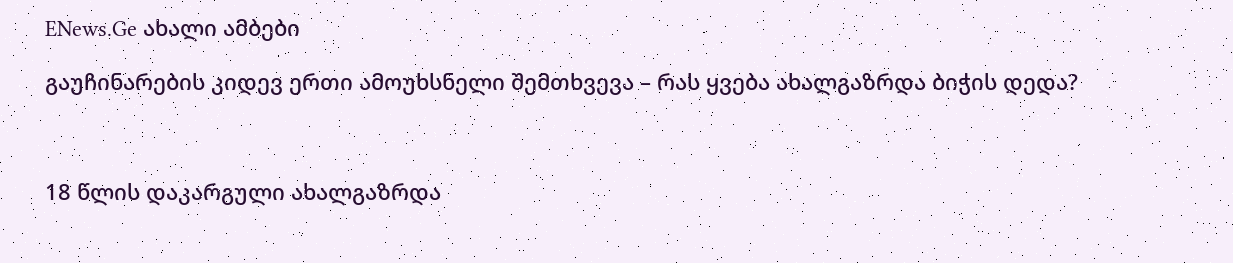ENews.Ge ახალი ამბები

გაუჩინარების კიდევ ერთი ამოუხსნელი შემთხვევა – რას ყვება ახალგაზრდა ბიჭის დედა?



18 წლის დაკარგული ახალგაზრდა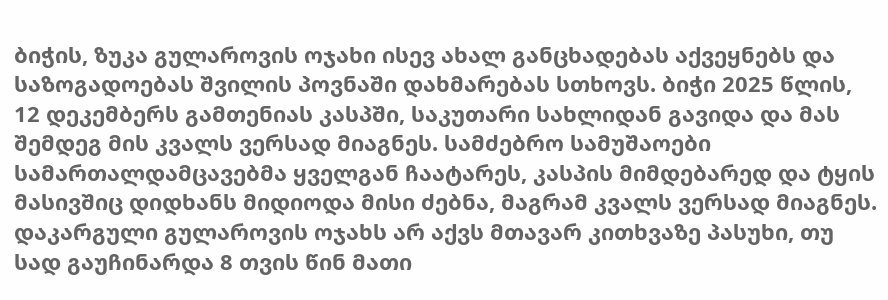ბიჭის, ზუკა გულაროვის ოჯახი ისევ ახალ განცხადებას აქვეყნებს და საზოგადოებას შვილის პოვნაში დახმარებას სთხოვს. ბიჭი 2025 წლის, 12 დეკემბერს გამთენიას კასპში, საკუთარი სახლიდან გავიდა და მას შემდეგ მის კვალს ვერსად მიაგნეს. სამძებრო სამუშაოები სამართალდამცავებმა ყველგან ჩაატარეს, კასპის მიმდებარედ და ტყის მასივშიც დიდხანს მიდიოდა მისი ძებნა, მაგრამ კვალს ვერსად მიაგნეს. დაკარგული გულაროვის ოჯახს არ აქვს მთავარ კითხვაზე პასუხი, თუ სად გაუჩინარდა 8 თვის წინ მათი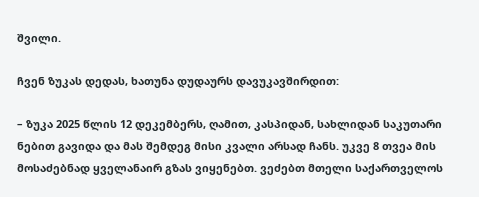შვილი.

ჩვენ ზუკას დედას, ხათუნა დუდაურს დავუკავშირდით:

– ზუკა 2025 წლის 12 დეკემბერს, ღამით, კასპიდან, სახლიდან საკუთარი ნებით გავიდა და მას შემდეგ მისი კვალი არსად ჩანს. უკვე 8 თვეა მის მოსაძებნად ყველანაირ გზას ვიყენებთ. ვეძებთ მთელი საქართველოს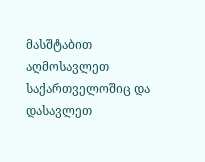მასშტაბით აღმოსავლეთ საქართველოშიც და დასავლეთ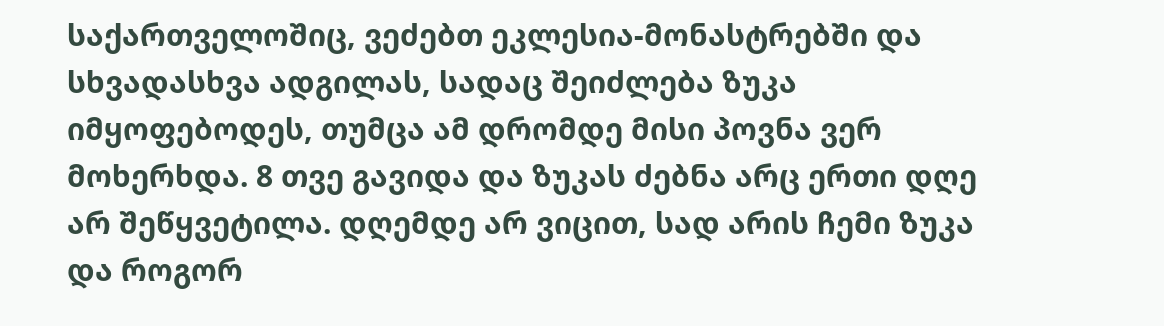საქართველოშიც, ვეძებთ ეკლესია-მონასტრებში და სხვადასხვა ადგილას, სადაც შეიძლება ზუკა იმყოფებოდეს, თუმცა ამ დრომდე მისი პოვნა ვერ მოხერხდა. 8 თვე გავიდა და ზუკას ძებნა არც ერთი დღე არ შეწყვეტილა. დღემდე არ ვიცით, სად არის ჩემი ზუკა და როგორ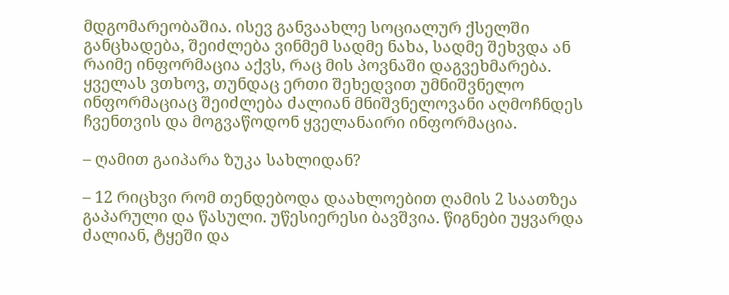მდგომარეობაშია. ისევ განვაახლე სოციალურ ქსელში განცხადება, შეიძლება ვინმემ სადმე ნახა, სადმე შეხვდა ან რაიმე ინფორმაცია აქვს, რაც მის პოვნაში დაგვეხმარება. ყველას ვთხოვ, თუნდაც ერთი შეხედვით უმნიშვნელო ინფორმაციაც შეიძლება ძალიან მნიშვნელოვანი აღმოჩნდეს ჩვენთვის და მოგვაწოდონ ყველანაირი ინფორმაცია.

– ღამით გაიპარა ზუკა სახლიდან?

– 12 რიცხვი რომ თენდებოდა დაახლოებით ღამის 2 საათზეა გაპარული და წასული. უწესიერესი ბავშვია. წიგნები უყვარდა ძალიან, ტყეში და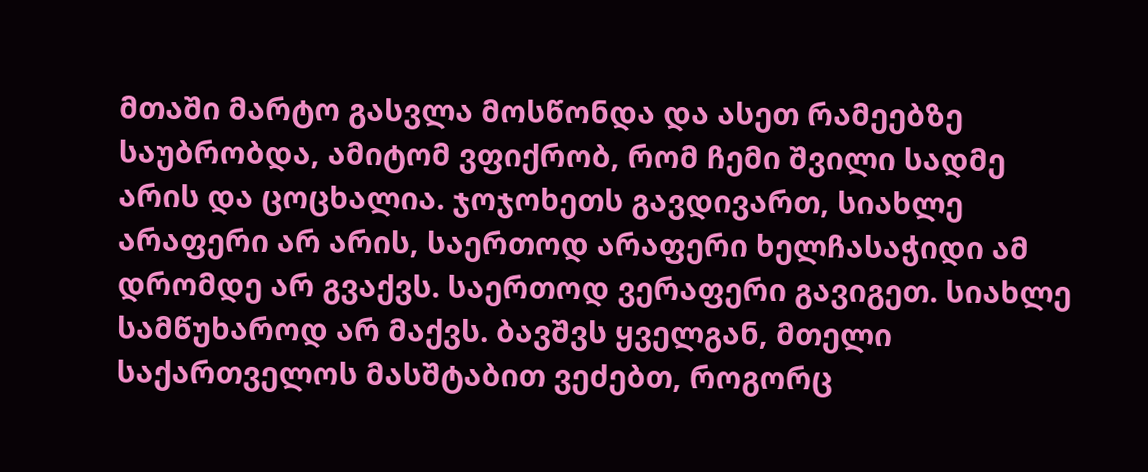მთაში მარტო გასვლა მოსწონდა და ასეთ რამეებზე საუბრობდა, ამიტომ ვფიქრობ, რომ ჩემი შვილი სადმე არის და ცოცხალია. ჯოჯოხეთს გავდივართ, სიახლე არაფერი არ არის, საერთოდ არაფერი ხელჩასაჭიდი ამ დრომდე არ გვაქვს. საერთოდ ვერაფერი გავიგეთ. სიახლე სამწუხაროდ არ მაქვს. ბავშვს ყველგან, მთელი საქართველოს მასშტაბით ვეძებთ, როგორც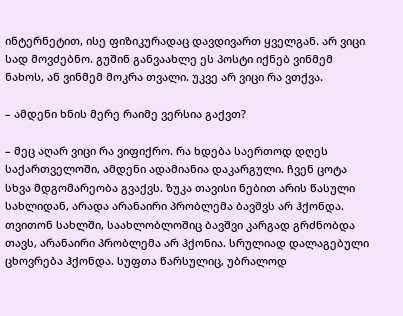ინტერნეტით, ისე ფიზიკურადაც დავდივართ ყველგან. არ ვიცი სად მოვძებნო. გუშინ განვაახლე ეს პოსტი იქნებ ვინმემ ნახოს, ან ვინმემ მოკრა თვალი. უკვე არ ვიცი რა ვთქვა.

– ამდენი ხნის მერე რაიმე ვერსია გაქვთ?

– მეც აღარ ვიცი რა ვიფიქრო. რა ხდება საერთოდ დღეს საქართველოში, ამდენი ადამიანია დაკარგული. ჩვენ ცოტა სხვა მდგომარეობა გვაქვს. ზუკა თავისი ნებით არის წასული სახლიდან, არადა არანაირი პრობლემა ბავშვს არ ჰქონდა. თვითონ სახლში, საახლობლოშიც ბავშვი კარგად გრძნობდა თავს, არანაირი პრობლემა არ ჰქონია. სრულიად დალაგებული ცხოვრება ჰქონდა. სუფთა წარსულიც, უბრალოდ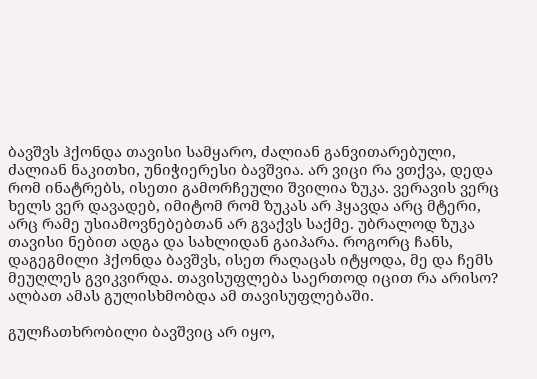ბავშვს ჰქონდა თავისი სამყარო, ძალიან განვითარებული, ძალიან ნაკითხი, უნიჭიერესი ბავშვია. არ ვიცი რა ვთქვა, დედა რომ ინატრებს, ისეთი გამორჩეული შვილია ზუკა. ვერავის ვერც ხელს ვერ დავადებ, იმიტომ რომ ზუკას არ ჰყავდა არც მტერი, არც რამე უსიამოვნებებთან არ გვაქვს საქმე. უბრალოდ ზუკა თავისი ნებით ადგა და სახლიდან გაიპარა. როგორც ჩანს, დაგეგმილი ჰქონდა ბავშვს, ისეთ რაღაცას იტყოდა, მე და ჩემს მეუღლეს გვიკვირდა. თავისუფლება საერთოდ იცით რა არისო? ალბათ ამას გულისხმობდა ამ თავისუფლებაში.

გულჩათხრობილი ბავშვიც არ იყო,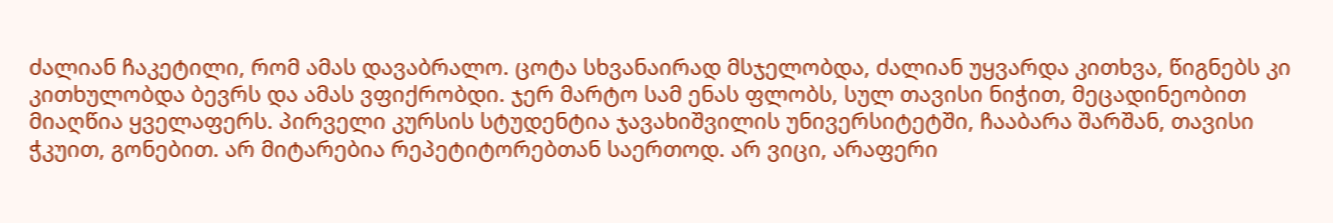ძალიან ჩაკეტილი, რომ ამას დავაბრალო. ცოტა სხვანაირად მსჯელობდა, ძალიან უყვარდა კითხვა, წიგნებს კი კითხულობდა ბევრს და ამას ვფიქრობდი. ჯერ მარტო სამ ენას ფლობს, სულ თავისი ნიჭით, მეცადინეობით მიაღწია ყველაფერს. პირველი კურსის სტუდენტია ჯავახიშვილის უნივერსიტეტში, ჩააბარა შარშან, თავისი ჭკუით, გონებით. არ მიტარებია რეპეტიტორებთან საერთოდ. არ ვიცი, არაფერი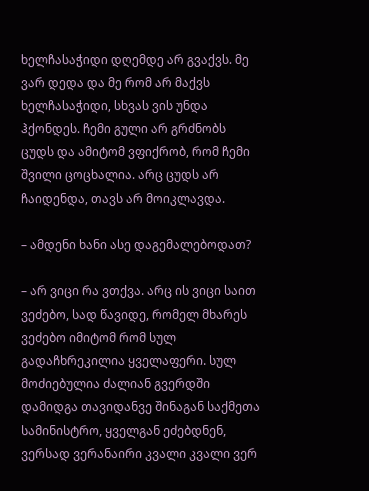ხელჩასაჭიდი დღემდე არ გვაქვს. მე ვარ დედა და მე რომ არ მაქვს ხელჩასაჭიდი, სხვას ვის უნდა ჰქონდეს. ჩემი გული არ გრძნობს ცუდს და ამიტომ ვფიქრობ, რომ ჩემი შვილი ცოცხალია. არც ცუდს არ ჩაიდენდა, თავს არ მოიკლავდა.

– ამდენი ხანი ასე დაგემალებოდათ?

– არ ვიცი რა ვთქვა. არც ის ვიცი საით ვეძებო, სად წავიდე, რომელ მხარეს ვეძებო იმიტომ რომ სულ გადაჩხრეკილია ყველაფერი. სულ მოძიებულია ძალიან გვერდში დამიდგა თავიდანვე შინაგან საქმეთა სამინისტრო, ყველგან ეძებდნენ, ვერსად ვერანაირი კვალი კვალი ვერ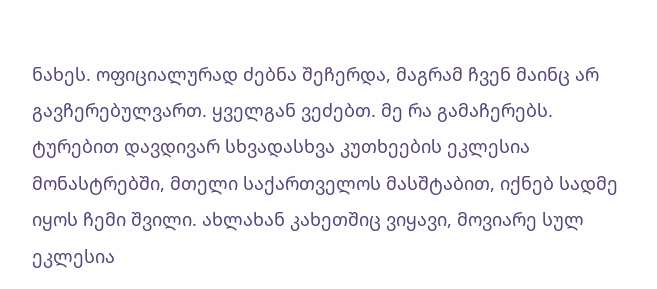ნახეს. ოფიციალურად ძებნა შეჩერდა, მაგრამ ჩვენ მაინც არ გავჩერებულვართ. ყველგან ვეძებთ. მე რა გამაჩერებს. ტურებით დავდივარ სხვადასხვა კუთხეების ეკლესია მონასტრებში, მთელი საქართველოს მასშტაბით, იქნებ სადმე იყოს ჩემი შვილი. ახლახან კახეთშიც ვიყავი, მოვიარე სულ ეკლესია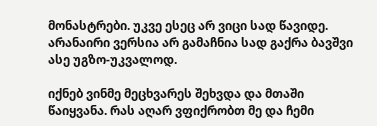მონასტრები. უკვე ესეც არ ვიცი სად წავიდე. არანაირი ვერსია არ გამაჩნია სად გაქრა ბავშვი ასე უგზო-უკვალოდ.

იქნებ ვინმე მეცხვარეს შეხვდა და მთაში წაიყვანა. რას აღარ ვფიქრობთ მე და ჩემი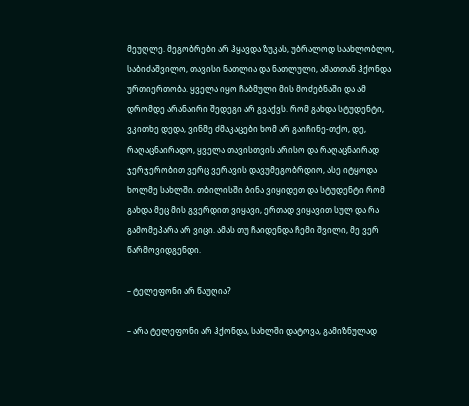მეუღლე. მეგობრები არ ჰყავდა ზუკას, უბრალოდ საახლობლო, საბიძაშვილო, თავისი ნათლია და ნათლული, ამათთან ჰქონდა ურთიერთობა. ყველა იყო ჩაბმული მის მოძებნაში და ამ დრომდე არანაირი შედეგი არ გვაქვს. რომ გახდა სტუდენტი, ვკითხე დედა, ვინმე ძმაკაცები ხომ არ გაიჩინე-თქო, დე, რაღაცნაირადო, ყველა თავისთვის არისო და რაღაცნაირად ჯერჯერობით ვერც ვერავის დავუმეგობრდიო, ასე იტყოდა ხოლმე სახლში. თბილისში ბინა ვიყიდეთ და სტუდენტი რომ გახდა მეც მის გვერდით ვიყავი, ერთად ვიყავით სულ და რა გამომეპარა არ ვიცი. ამას თუ ჩაიდენდა ჩემი შვილი, მე ვერ წარმოვიდგენდი.

– ტელეფონი არ წაუღია?

– არა ტელეფონი არ ჰქონდა, სახლში დატოვა, გამიზნულად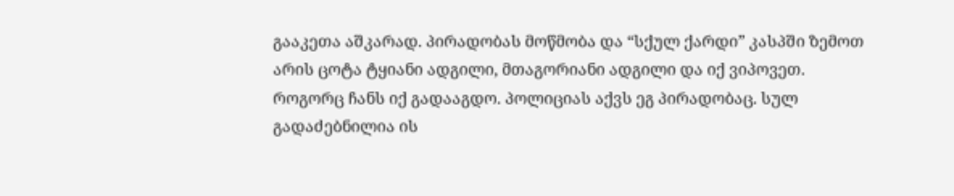გააკეთა აშკარად. პირადობას მოწმობა და “სქულ ქარდი” კასპში ზემოთ არის ცოტა ტყიანი ადგილი, მთაგორიანი ადგილი და იქ ვიპოვეთ. როგორც ჩანს იქ გადააგდო. პოლიციას აქვს ეგ პირადობაც. სულ გადაძებნილია ის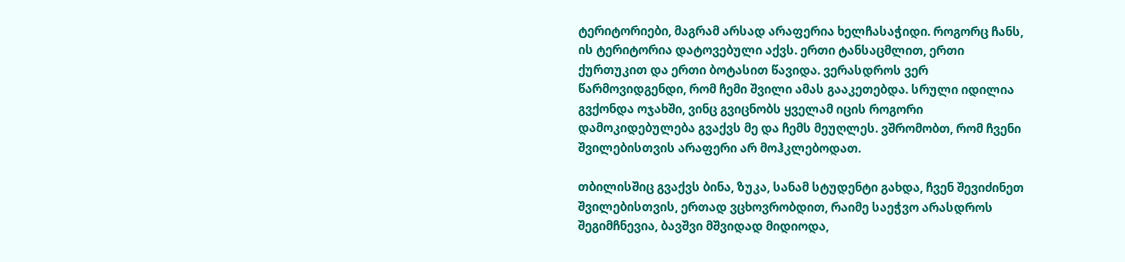ტერიტორიები, მაგრამ არსად არაფერია ხელჩასაჭიდი. როგორც ჩანს, ის ტერიტორია დატოვებული აქვს. ერთი ტანსაცმლით, ერთი ქურთუკით და ერთი ბოტასით წავიდა. ვერასდროს ვერ წარმოვიდგენდი, რომ ჩემი შვილი ამას გააკეთებდა. სრული იდილია გვქონდა ოჯახში, ვინც გვიცნობს ყველამ იცის როგორი დამოკიდებულება გვაქვს მე და ჩემს მეუღლეს. ვშრომობთ, რომ ჩვენი შვილებისთვის არაფერი არ მოჰკლებოდათ.

თბილისშიც გვაქვს ბინა, ზუკა, სანამ სტუდენტი გახდა, ჩვენ შევიძინეთ შვილებისთვის, ერთად ვცხოვრობდით, რაიმე საეჭვო არასდროს შეგიმჩნევია, ბავშვი მშვიდად მიდიოდა,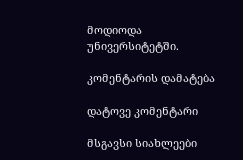მოდიოდა უნივერსიტეტში.

კომენტარის დამატება

დატოვე კომენტარი

მსგავსი სიახლეები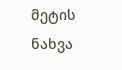მეტის ნახვა